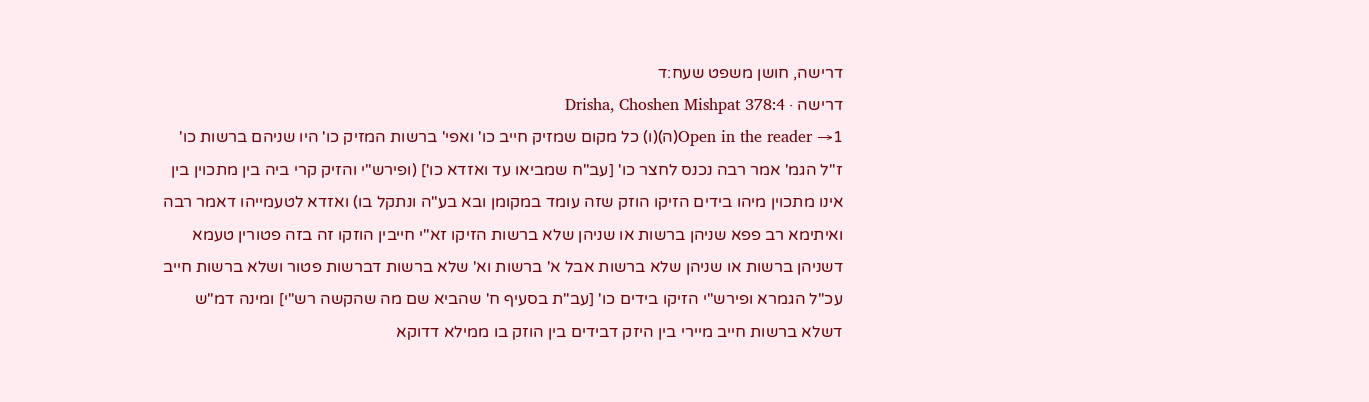דרישה, חושן משפט שעח:ד
דרישה · Drisha, Choshen Mishpat 378:4
Open in the reader →1(ה)(ו) כל מקום שמזיק חייב כו' ואפי' ברשות המזיק כו' היו שניהם ברשות כו' ז"ל הגמ' אמר רבה נכנס לחצר כו' [עב"ח שמביאו עד ואזדא כו'] (ופירש"י והזיק קרי ביה בין מתכוין בין אינו מתכוין מיהו בידים הזיקו הוזק שזה עומד במקומן ובא בע"ה ונתקל בו) ואזדא לטעמייהו דאמר רבה ואיתימא רב פפא שניהן ברשות או שניהן שלא ברשות הזיקו זא"י חייבין הוזקו זה בזה פטורין טעמא דשניהן ברשות או שניהן שלא ברשות אבל א' ברשות וא' שלא ברשות דברשות פטור ושלא ברשות חייב עכ"ל הגמרא ופירש"י הזיקו בידים כו' [עב"ת בסעיף ח' שהביא שם מה שהקשה רש"י] ומינה דמ"ש דשלא ברשות חייב מיירי בין היזק דבידים בין הוזק בו ממילא דדוקא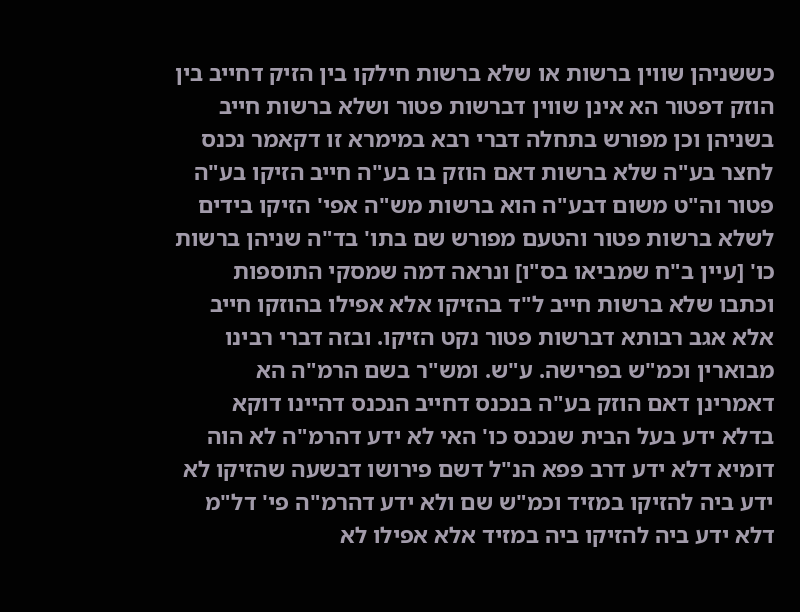כששניהן שווין ברשות או שלא ברשות חילקו בין הזיק דחייב בין הוזק דפטור הא אינן שווין דברשות פטור ושלא ברשות חייב בשניהן וכן מפורש בתחלה דברי רבא במימרא זו דקאמר נכנס לחצר בע"ה שלא ברשות דאם הוזק בו בע"ה חייב הזיקו בע"ה פטור וה"ט משום דבע"ה הוא ברשות מש"ה אפי' הזיקו בידים לשלא ברשות פטור והטעם מפורש שם בתו' בד"ה שניהן ברשות כו' [עיין ב"ח שמביאו בס"ו] ונראה דמה שמסקי התוספות וכתבו שלא ברשות חייב ל"ד בהזיקו אלא אפילו בהוזקו חייב אלא אגב רבותא דברשות פטור נקט הזיקו. ובזה דברי רבינו מבוארין וכמ"ש בפרישה. ע"ש. ומש"ר בשם הרמ"ה הא דאמרינן דאם הוזק בע"ה בנכנס דחייב הנכנס דהיינו דוקא בדלא ידע בעל הבית שנכנס כו' האי לא ידע דהרמ"ה לא הוה דומיא דלא ידע דרב פפא הנ"ל דשם פירושו דבשעה שהזיקו לא ידע ביה להזיקו במזיד וכמ"ש שם ולא ידע דהרמ"ה פי' דל"מ דלא ידע ביה להזיקו ביה במזיד אלא אפילו לא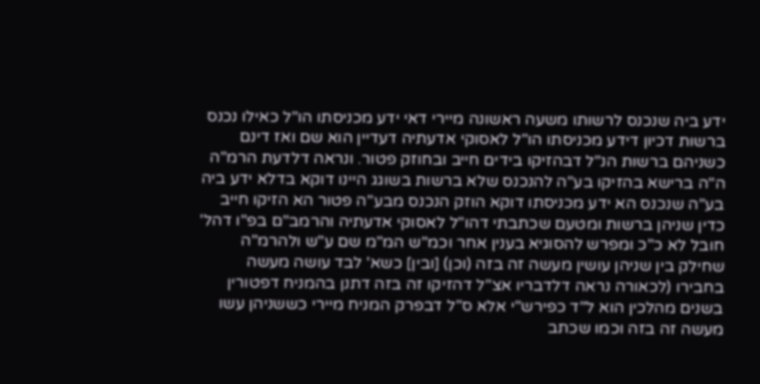ידע ביה שנכנס לרשותו משעה ראשונה מיירי דאי ידע מכניסתו הו"ל כאילו נכנס ברשות דכיון דידע מכניסתו הו"ל לאסוקי אדעתיה דעדיין הוא שם ואז דינם כשניהם ברשות הנ"ל דבהזיקו בידים חייב ובחוזק פטור. ונראה דלדעת הרמ"ה ה"ה ברישא בהזיקו בע"ה להנכנס שלא ברשות בשוגג היינו דוקא בדלא ידע ביה בע"ה שנכנס הא ידע מכניסתו דוקא הוזק הנכנס מבע"ה פטור הא הזיקו חייב כדין שניהן ברשות ומטעם שכתבתי דהו"ל לאסוקי אדעתיה והרמב"ם בפ"ו דהל' חובל לא כ"כ ומפרש להסוגיא בענין אחר וכמ"ש המ"מ שם ע"ש ולהרמ"ה שחילק בין שניהן עושין מעשה זה בזה (וכן) [ובין] כשא' לבד עושה מעשה בחבירו (לכאורה נראה דלדבריו אצ"ל דהזיקו זה בזה דתנן בהמניח דפטורין בשנים מהלכין הוא ל"ד כפירש"י אלא ס"ל דבפרק המניח מיירי כששניהן עשו מעשה זה בזה וכמו שכתב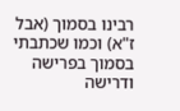רבינו בסמוך (אבל ז"א) וכמו שכתבתי בסמוך בפרישה ודרישה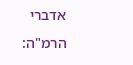אדברי הרמ"ה: